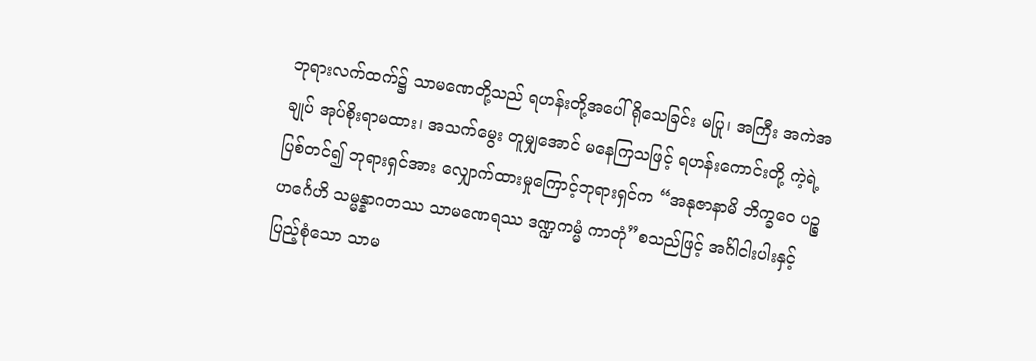ဘုရားလက်ထက်၌ သာမဏေတို့သည် ရဟန်းတို့အပေါ် ရိုသေခြင်း မပြု၊ အကြီး အကဲအချုပ် အုပ်စိုးရာမထား၊ အသက်မွေး တူမျှအောင် မနေကြသဖြင့် ရဟန်းကောင်းတို့ ကဲ့ရဲ့ပြစ်တင်၍ ဘုရားရှင်အား လျှောက်ထားမှုကြောင့်ဘုရားရှင်က “အနုဇာနာမိ ဘိက္ခဝေ ပဉ္စဟင်္ဂေဟိ သမ္မန္နာဂတဿ သာမဏေရဿ ဒဏ္ဍကမ္မံ ကာတုံ”စသည်ဖြင့် အင်္ဂါငါးပါးနှင့် ပြည့်စုံသော သာမ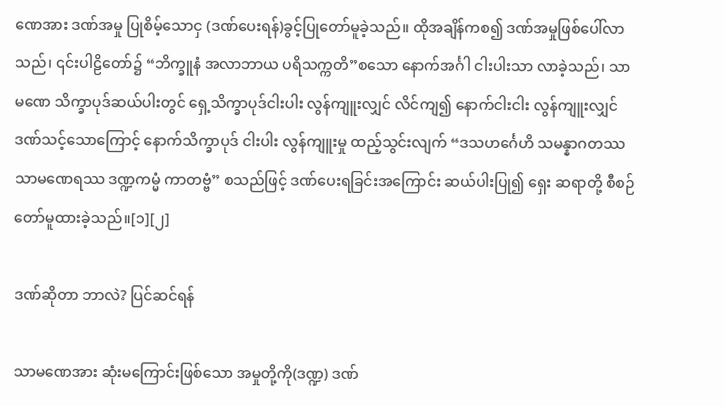ဏေအား ဒဏ်အမှု ပြုစိမ့်သောငှ (ဒဏ်ပေးရန်)ခွင့်ပြုတော်မူခဲ့သည်။ ထိုအချိန်ကစ၍ ဒဏ်အမှုဖြစ်ပေါ်လာသည်၊ ၎င်းပါဠိတော်၌ “ဘိက္ခူနံ အလာဘာယ ပရိသက္ကတိ”စသော နောက်အင်္ဂါ ငါးပါးသာ လာခဲ့သည်၊ သာမဏေ သိက္ခာပုဒ်ဆယ်ပါးတွင် ရှေ့သိက္ခာပုဒ်ငါးပါး လွန်ကျူးလျှင် လိင်ကျ၍ နောက်ငါးငါး လွန်ကျူးလျှင် ဒဏ်သင့်သောကြောင့် နောက်သိက္ခာပုဒ် ငါးပါး လွန်ကျူးမှု ထည့်သွင်းလျက် “ဒသဟင်္ဂေဟိ သမန္နာဂတဿ သာမဏေရဿ ဒဏ္ဍကမ္မံ ကာတဗ္ဗံ” စသည်ဖြင့် ဒဏ်ပေးရခြင်းအကြောင်း ဆယ်ပါးပြု၍ ရှေး ဆရာတို့ စီစဉ်တော်မူထားခဲ့သည်။[၁][၂]

ဒဏ်ဆိုတာ ဘာလဲ? ပြင်ဆင်ရန်

သာမဏေအား ဆုံးမကြောင်းဖြစ်သော အမှုတို့ကို(ဒဏ္ဍ) ဒဏ်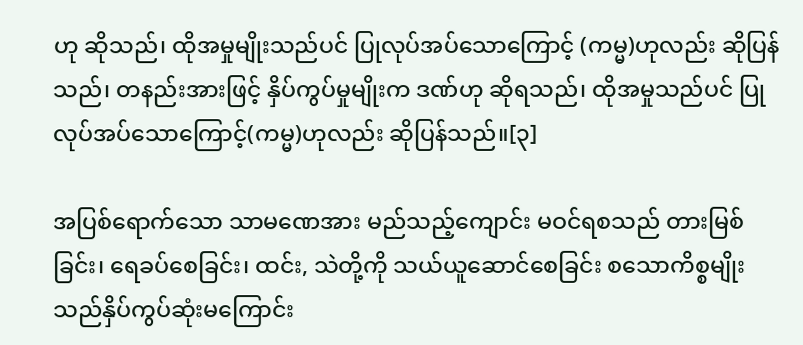ဟု ဆိုသည်၊ ထိုအမှုမျိုးသည်ပင် ပြုလုပ်အပ်သောကြောင့် (ကမ္မ)ဟုလည်း ဆိုပြန်သည်၊ တနည်းအားဖြင့် နှိပ်ကွပ်မှုမျိုးက ဒဏ်ဟု ဆိုရသည်၊ ထိုအမှုသည်ပင် ပြုလုပ်အပ်သောကြောင့်(ကမ္မ)ဟုလည်း ဆိုပြန်သည်။[၃]

အပြစ်ရောက်သော သာမဏေအား မည်သည့်ကျောင်း မဝင်ရစသည် တားမြစ်ခြင်း၊ ရေခပ်စေခြင်း၊ ထင်း, သဲတို့ကို သယ်ယူဆောင်စေခြင်း စသောကိစ္စမျိုးသည်နှိပ်ကွပ်ဆုံးမကြောင်း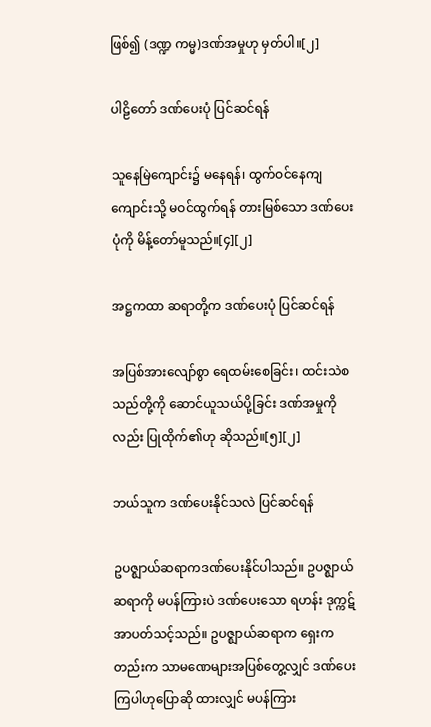ဖြစ်၍ (ဒဏ္ဍ ကမ္မ)ဒဏ်အမှုဟု မှတ်ပါ။[၂]

ပါဠိတော် ဒဏ်ပေးပုံ ပြင်ဆင်ရန်

သူနေမြဲကျောင်း၌ မနေရန်၊ ထွက်ဝင်နေကျကျောင်းသို့ မဝင်ထွက်ရန် တားမြစ်သော ဒဏ်ပေးပုံကို မိန့်တော်မူသည်။[၄][၂]

အဋ္ဌကထာ ဆရာတို့က ဒဏ်ပေးပုံ ပြင်ဆင်ရန်

အပြစ်အားလျော်စွာ ရေထမ်းစေခြင်း၊ ထင်းသဲစသည်တို့ကို ဆောင်ယူသယ်ပို့ခြင်း ဒဏ်အမှုကိုလည်း ပြုထိုက်၏ဟု ဆိုသည်။[၅][၂]

ဘယ်သူက ဒဏ်ပေးနိုင်သလဲ ပြင်ဆင်ရန်

ဥပဇ္ဈာယ်ဆရာကဒဏ်ပေးနိုင်ပါသည်။ ဥပဇ္ဈာယ်ဆရာကို မပန်ကြားပဲ ဒဏ်ပေးသော ရဟန်း ဒုက္ကဋ် အာပတ်သင့်သည်။ ဥပဇ္ဈာယ်ဆရာက ရှေးကတည်းက သာမဏေများအပြစ်တွေ့လျှင် ဒဏ်ပေးကြပါဟုပြောဆို ထားလျှင် မပန်ကြား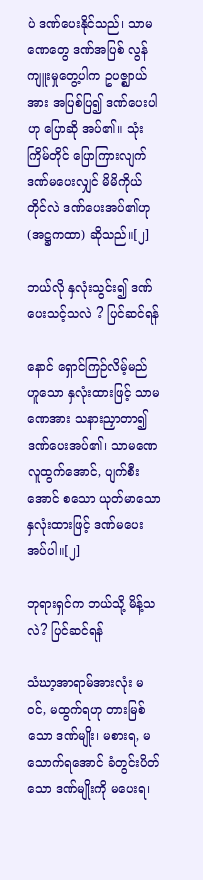ပဲ ဒဏ်ပေးနိုင်သည်၊ သာမဏေတွေ ဒဏ်အပြစ် လွန်ကျူးမှုတွေ့ပါက ဥပဇ္ဈာယ်အား အပြစ်ပြ၍ ဒဏ်ပေးပါဟု ပြောဆို အပ်၏။ သုံးကြိမ်တိုင် ပြောကြားလျက် ဒဏ်မပေးလျှင် မိမိကိုယ်တိုင်လဲ ဒဏ်ပေးအပ်၏ဟု (အဋ္ဌကထာ) ဆိုသည်။[၂]

ဘယ်လို နှလုံးသွင်း၍ ဒဏ်ပေးသင့်သလဲ ? ပြင်ဆင်ရန်

နောင် ရှောင်ကြဉ်လိမ့်မည် ဟူသော နှလုံးထားဖြင့် သာမဏေအား သနားညှာတာ၍ ဒဏ်ပေးအပ်၏၊ သာမဏေ လူထွက်အောင်, ပျက်စီးအောင် စသော ယုတ်မာသော နှလုံးထားဖြင့် ဒဏ်မပေးအပ်ပါ။[၂]

ဘုရားရှင်က ဘယ်သို့ မိန့်သလဲ? ပြင်ဆင်ရန်

သံဃာ့အာရာမ်အားလုံး မဝင်, မထွက်ရဟု တားမြစ်သော ဒဏ်မျိုး၊ မစားရ, မသောက်ရအောင် ခံတွင်းပိတ်သော ဒဏ်မျိုးကို မပေးရ၊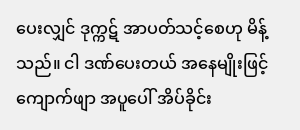ပေးလျှင် ဒုက္ကဋ် အာပတ်သင့်စေဟု မိန့်သည်။ ငါ ဒဏ်ပေးတယ် အနေမျိုးဖြင့် ကျောက်ဖျာ အပူပေါ် အိပ်ခိုင်း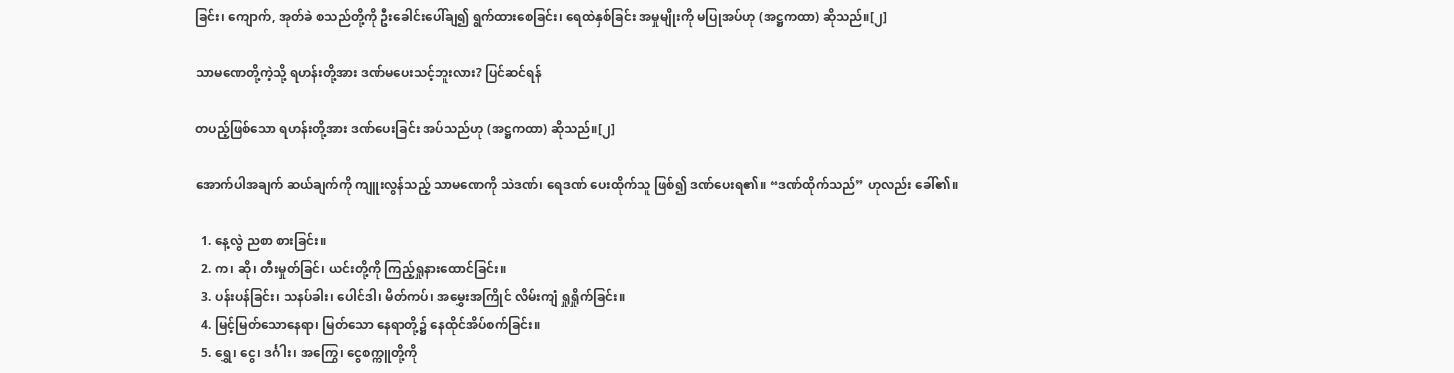ခြင်း၊ ကျောက်, အုတ်ခဲ စသည်တို့ကို ဦးခေါင်းပေါ်ချ၍ ရွက်ထားစေခြင်း၊ ရေထဲနှစ်ခြင်း အမှုမျိုးကို မပြုအပ်ဟု (အဋ္ဌကထာ) ဆိုသည်။[၂]

သာမဏေတို့ကဲ့သို့ ရဟန်းတို့အား ဒဏ်မပေးသင့်ဘူးလား? ပြင်ဆင်ရန်

တပည့်ဖြစ်သော ရဟန်းတို့အား ဒဏ်ပေးခြင်း အပ်သည်ဟု (အဋ္ဌကထာ) ဆိုသည်။[၂]

အောက်ပါအချက် ဆယ်ချက်ကို ကျူးလွန်သည့် သာမဏေကို သဲဒဏ်၊ ရေဒဏ် ပေးထိုက်သူ ဖြစ်၍ ဒဏ်ပေးရ၏။ “ဒဏ်ထိုက်သည်” ဟုလည်း ခေါ်၏။

  1. နေ့လွဲ ညစာ စားခြင်း။
  2. က၊ ဆို၊ တီးမှုတ်ခြင်၊ ယင်းတို့ကို ကြည့်ရှုနားထောင်ခြင်း။
  3. ပန်းပန်ခြင်း၊ သနပ်ခါး၊ ပေါင်ဒါ၊ မိတ်ကပ်၊ အမွှေးအကြိုင် လိမ်းကျံ ရှုရှိုက်ခြင်း။
  4. မြင့်မြတ်သောနေရာ၊ မြတ်သော နေရာတို့၌ နေထိုင်အိပ်စက်ခြင်း။
  5. ရွှေ၊ ငွေ၊ ဒင်္ဂါး၊ အကြွေ၊ ငွေစက္ကူတို့ကို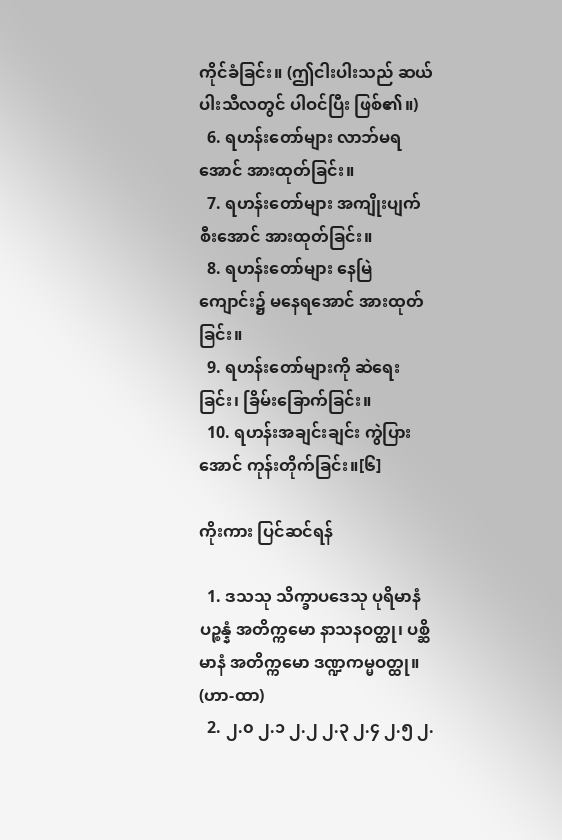ကိုင်ခံခြင်း။ (ဤငါးပါးသည် ဆယ်ပါးသီလတွင် ပါဝင်ပြီး ဖြစ်၏။)
  6. ရဟန်းတော်များ လာဘ်မရအောင် အားထုတ်ခြင်း။
  7. ရဟန်းတော်များ အကျိုးပျက်စီးအောင် အားထုတ်ခြင်း။
  8. ရဟန်းတော်များ နေမြဲကျောင်း၌ မနေရအောင် အားထုတ်ခြင်း။
  9. ရဟန်းတော်များကို ဆဲရေးခြင်း၊ ခြိမ်းခြောက်ခြင်း။
  10. ရဟန်းအချင်းချင်း ကွဲပြားအောင် ကုန်းတိုက်ခြင်း။[၆]

ကိုးကား ပြင်ဆင်ရန်

  1. ဒသသု သိက္ခာပဒေသု ပုရိမာနံ ပဉ္စန္နံ အတိက္ကမော နာသနဝတ္ထု၊ ပစ္ဆိမာနံ အတိက္ကမော ဒဏ္ဍကမ္မဝတ္ထု။ (ဟာ-ထာ)
  2. ၂.၀ ၂.၁ ၂.၂ ၂.၃ ၂.၄ ၂.၅ ၂.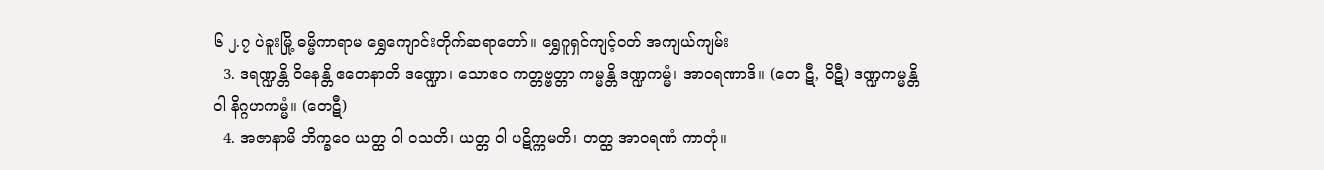၆ ၂.၇ ပဲခူးမြို့ ဓမ္မိကာရာမ ရွှေကျောင်းတိုက်ဆရာတော်။ ရွှေဂူရှင်ကျင့်ဝတ် အကျယ်ကျမ်း
  3. ဒရဏ္ဍန္တိ ဝိနေန္တိ ဧတေနာတိ ဒဏ္ဍော၊ သောဧဝ ကတ္တဗ္ဗတ္တာ ကမ္မန္တိ ဒဏ္ဍကမ္မံ၊ အာဝရဏာဒိ။ (တေ ဋီ, ဝိဋီ) ဒဏ္ဍကမ္မန္တိ ဝါ နိဂ္ဂဟကမ္မံ။ (တေဋီ)
  4. အဇာနာမိ ဘိက္ခဝေ ယတ္ထ ဝါ ဝသတိ၊ ယတ္တ ဝါ ပဋိက္ကမတိ၊ တတ္ထ အာဝရဏံ ကာတုံ။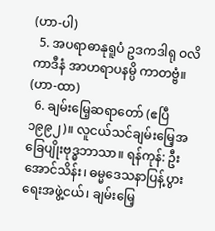(ဟာ-ပါ)
  5. အပရာဓာနုရူပံ ဥဒကဒါရု ဝလိကာဒီနံ အာဟရာပနမ္ပိ ကာတဗ္ဗံ။ (ဟာ-ထာ)
  6. ချမ်းမြေ့ဆရာတော် (ဧပြီ ၁၉၉၂)။ လူငယ်သင်ချမ်းမြေ့အခြေပျိုးဗုဒ္ဓဘာသာ။ ရန်ကုန်: ဦးအောင်သိန်း၊ ဓမ္မဒေသနာပြန့်ပွားရေးအဖွဲ့ငယ်၊ ချမ်းမြေ့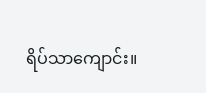ရိပ်သာကျောင်း။